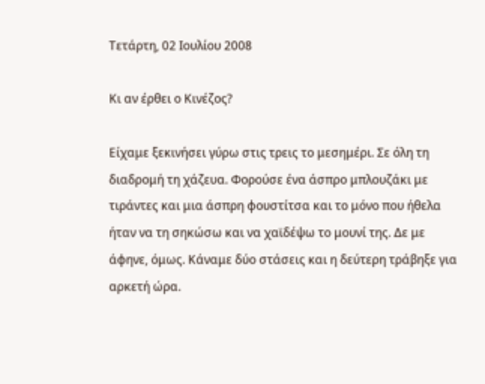Τετάρτη, 02 Ιουλίου 2008

Κι αν έρθει ο Κινέζος?

Είχαμε ξεκινήσει γύρω στις τρεις το μεσημέρι. Σε όλη τη διαδρομή τη χάζευα. Φορούσε ένα άσπρο μπλουζάκι με τιράντες και μια άσπρη φουστίτσα και το μόνο που ήθελα ήταν να τη σηκώσω και να χαϊδέψω το μουνί της. Δε με άφηνε, όμως. Κάναμε δύο στάσεις και η δεύτερη τράβηξε για αρκετή ώρα.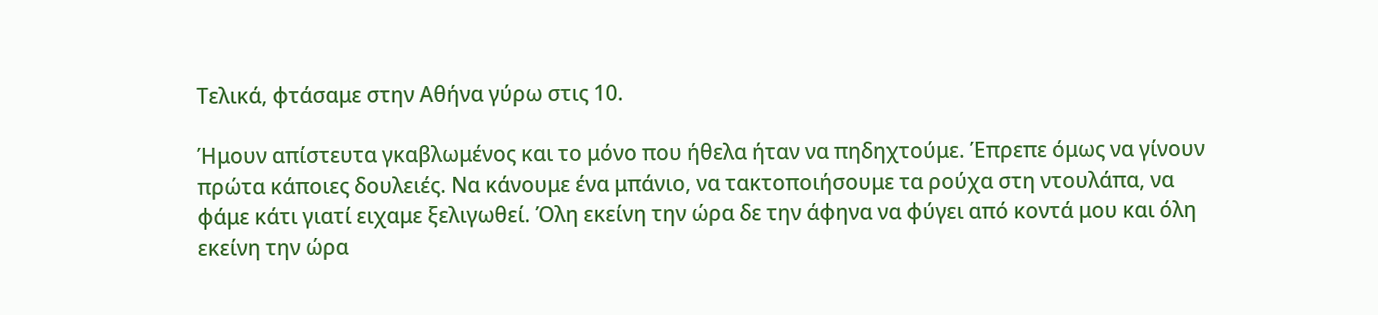Τελικά, φτάσαμε στην Αθήνα γύρω στις 10.

Ήμουν απίστευτα γκαβλωμένος και το μόνο που ήθελα ήταν να πηδηχτούμε. Έπρεπε όμως να γίνουν πρώτα κάποιες δουλειές. Να κάνουμε ένα μπάνιο, να τακτοποιήσουμε τα ρούχα στη ντουλάπα, να φάμε κάτι γιατί ειχαμε ξελιγωθεί. Όλη εκείνη την ώρα δε την άφηνα να φύγει από κοντά μου και όλη εκείνη την ώρα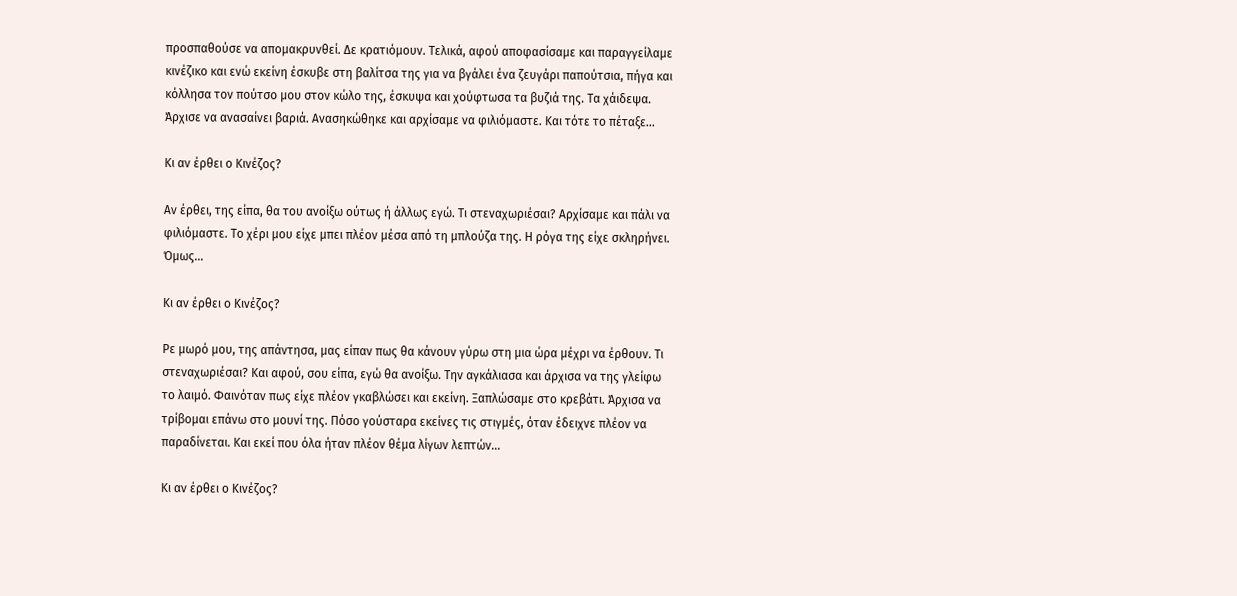προσπαθούσε να απομακρυνθεί. Δε κρατιόμουν. Τελικά, αφού αποφασίσαμε και παραγγείλαμε κινέζικο και ενώ εκείνη έσκυβε στη βαλίτσα της για να βγάλει ένα ζευγάρι παπούτσια, πήγα και κόλλησα τον πούτσο μου στον κώλο της, έσκυψα και χούφτωσα τα βυζιά της. Τα χάιδεψα. Άρχισε να ανασαίνει βαριά. Ανασηκώθηκε και αρχίσαμε να φιλιόμαστε. Και τότε το πέταξε...

Κι αν έρθει ο Κινέζος?

Αν έρθει, της είπα, θα του ανοίξω ούτως ή άλλως εγώ. Τι στεναχωριέσαι? Αρχίσαμε και πάλι να φιλιόμαστε. Το χέρι μου είχε μπει πλέον μέσα από τη μπλούζα της. Η ρόγα της είχε σκληρήνει. Όμως...

Κι αν έρθει ο Κινέζος?

Ρε μωρό μου, της απάντησα, μας είπαν πως θα κάνουν γύρω στη μια ώρα μέχρι να έρθουν. Τι στεναχωριέσαι? Και αφού, σου είπα, εγώ θα ανοίξω. Την αγκάλιασα και άρχισα να της γλείφω το λαιμό. Φαινόταν πως είχε πλέον γκαβλώσει και εκείνη. Ξαπλώσαμε στο κρεβάτι. Άρχισα να τρίβομαι επάνω στο μουνί της. Πόσο γούσταρα εκείνες τις στιγμές, όταν έδειχνε πλέον να παραδίνεται. Και εκεί που όλα ήταν πλέον θέμα λίγων λεπτών...

Κι αν έρθει ο Κινέζος?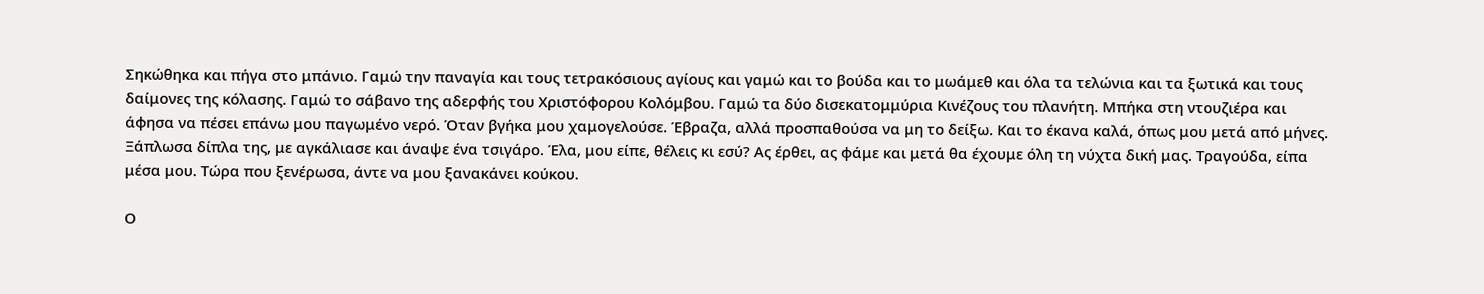Σηκώθηκα και πήγα στο μπάνιο. Γαμώ την παναγία και τους τετρακόσιους αγίους και γαμώ και το βούδα και το μωάμεθ και όλα τα τελώνια και τα ξωτικά και τους δαίμονες της κόλασης. Γαμώ το σάβανο της αδερφής του Χριστόφορου Κολόμβου. Γαμώ τα δύο δισεκατομμύρια Κινέζους του πλανήτη. Μπήκα στη ντουζιέρα και άφησα να πέσει επάνω μου παγωμένο νερό. Όταν βγήκα μου χαμογελούσε. Έβραζα, αλλά προσπαθούσα να μη το δείξω. Και το έκανα καλά, όπως μου μετά από μήνες. Ξάπλωσα δίπλα της, με αγκάλιασε και άναψε ένα τσιγάρο. Έλα, μου είπε, θέλεις κι εσύ? Ας έρθει, ας φάμε και μετά θα έχουμε όλη τη νύχτα δική μας. Τραγούδα, είπα μέσα μου. Τώρα που ξενέρωσα, άντε να μου ξανακάνει κούκου.

Ο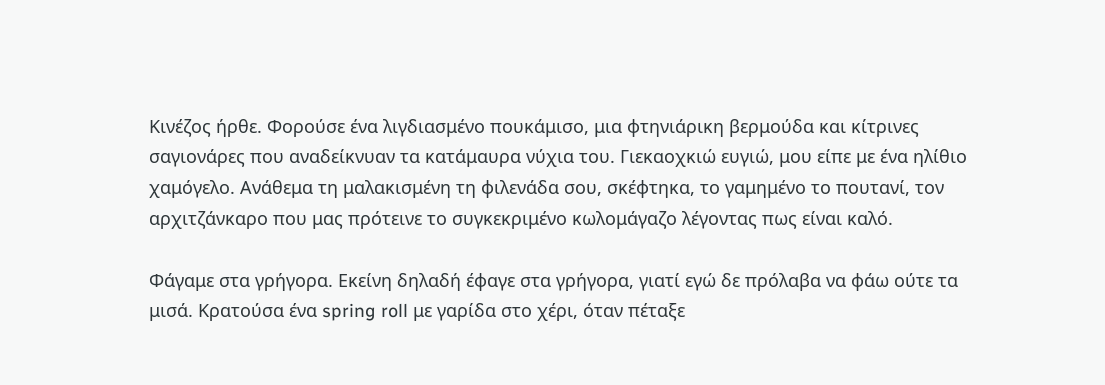Κινέζος ήρθε. Φορούσε ένα λιγδιασμένο πουκάμισο, μια φτηνιάρικη βερμούδα και κίτρινες σαγιονάρες που αναδείκνυαν τα κατάμαυρα νύχια του. Γιεκαοχκιώ ευγιώ, μου είπε με ένα ηλίθιο χαμόγελο. Ανάθεμα τη μαλακισμένη τη φιλενάδα σου, σκέφτηκα, το γαμημένο το πουτανί, τον αρχιτζάνκαρο που μας πρότεινε το συγκεκριμένο κωλομάγαζο λέγοντας πως είναι καλό.

Φάγαμε στα γρήγορα. Εκείνη δηλαδή έφαγε στα γρήγορα, γιατί εγώ δε πρόλαβα να φάω ούτε τα μισά. Κρατούσα ένα spring roll με γαρίδα στο χέρι, όταν πέταξε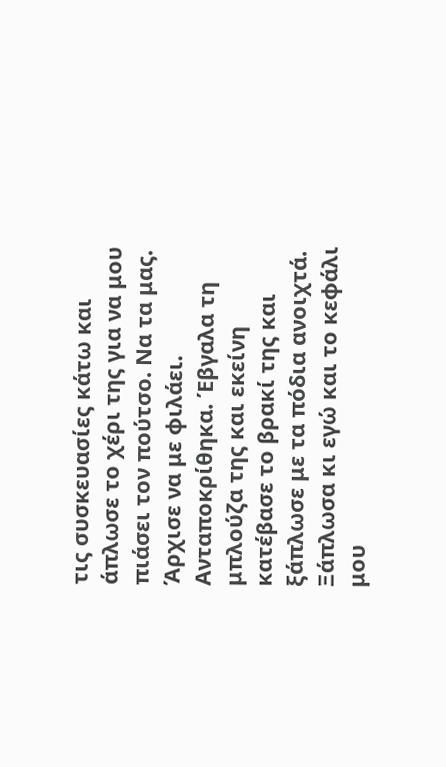τις συσκευασίες κάτω και άπλωσε το χέρι της για να μου πιάσει τον πούτσο. Να τα μας. Άρχισε να με φιλάει. Ανταποκρίθηκα. Έβγαλα τη μπλούζα της και εκείνη κατέβασε το βρακί της και ξάπλωσε με τα πόδια ανοιχτά. Ξάπλωσα κι εγώ και το κεφάλι μου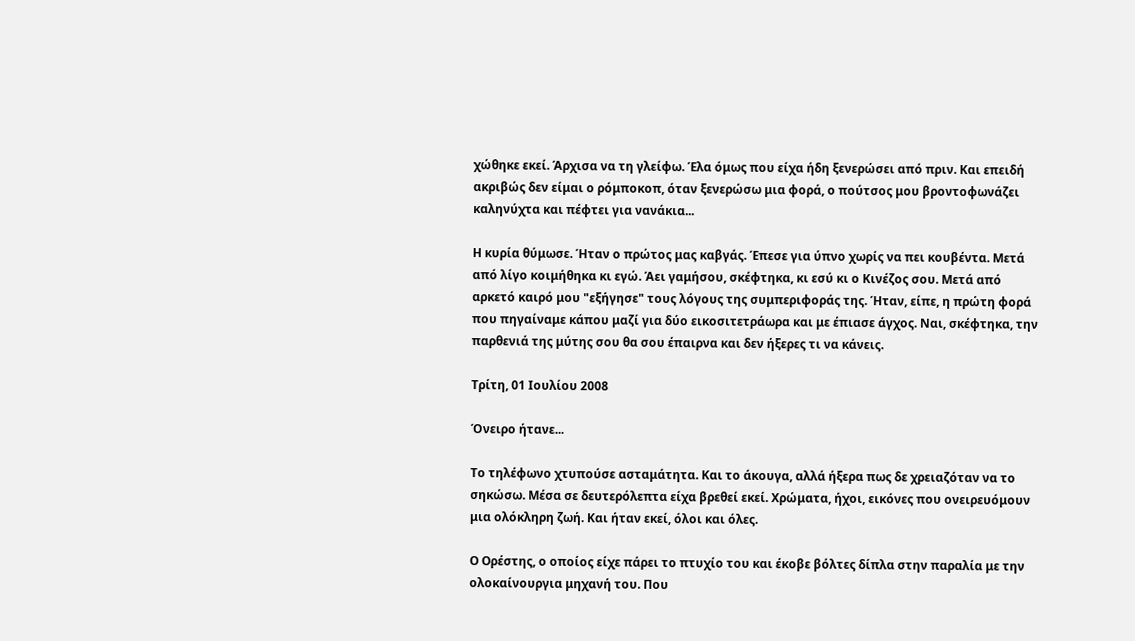χώθηκε εκεί. Άρχισα να τη γλείφω. Έλα όμως που είχα ήδη ξενερώσει από πριν. Και επειδή ακριβώς δεν είμαι ο ρόμποκοπ, όταν ξενερώσω μια φορά, ο πούτσος μου βροντοφωνάζει καληνύχτα και πέφτει για νανάκια...

Η κυρία θύμωσε. Ήταν ο πρώτος μας καβγάς. Έπεσε για ύπνο χωρίς να πει κουβέντα. Μετά από λίγο κοιμήθηκα κι εγώ. Άει γαμήσου, σκέφτηκα, κι εσύ κι ο Κινέζος σου. Μετά από αρκετό καιρό μου "εξήγησε" τους λόγους της συμπεριφοράς της. Ήταν, είπε, η πρώτη φορά που πηγαίναμε κάπου μαζί για δύο εικοσιτετράωρα και με έπιασε άγχος. Ναι, σκέφτηκα, την παρθενιά της μύτης σου θα σου έπαιρνα και δεν ήξερες τι να κάνεις.

Τρίτη, 01 Ιουλίου 2008

Όνειρο ήτανε...

Το τηλέφωνο χτυπούσε ασταμάτητα. Και το άκουγα, αλλά ήξερα πως δε χρειαζόταν να το σηκώσω. Μέσα σε δευτερόλεπτα είχα βρεθεί εκεί. Χρώματα, ήχοι, εικόνες που ονειρευόμουν μια ολόκληρη ζωή. Και ήταν εκεί, όλοι και όλες.

Ο Ορέστης, ο οποίος είχε πάρει το πτυχίο του και έκοβε βόλτες δίπλα στην παραλία με την ολοκαίνουργια μηχανή του. Που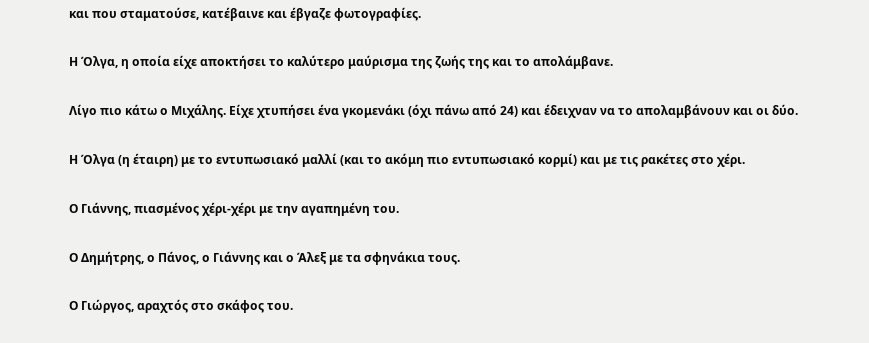και που σταματούσε, κατέβαινε και έβγαζε φωτογραφίες.

Η Όλγα, η οποία είχε αποκτήσει το καλύτερο μαύρισμα της ζωής της και το απολάμβανε.

Λίγο πιο κάτω ο Μιχάλης. Είχε χτυπήσει ένα γκομενάκι (όχι πάνω από 24) και έδειχναν να το απολαμβάνουν και οι δύο.

Η Όλγα (η έταιρη) με το εντυπωσιακό μαλλί (και το ακόμη πιο εντυπωσιακό κορμί) και με τις ρακέτες στο χέρι.

Ο Γιάννης, πιασμένος χέρι-χέρι με την αγαπημένη του.

Ο Δημήτρης, ο Πάνος, ο Γιάννης και ο Άλεξ με τα σφηνάκια τους.

Ο Γιώργος, αραχτός στο σκάφος του.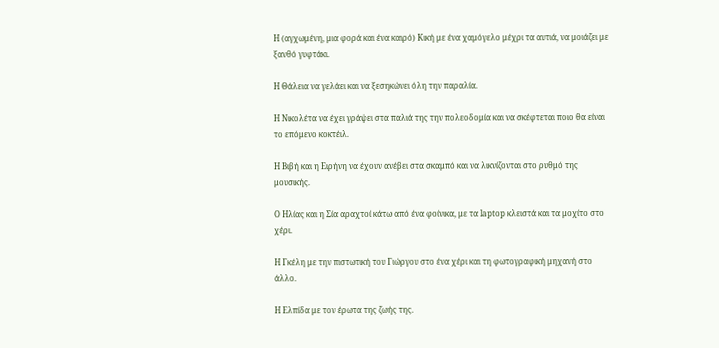Η (αγχωμένη, μια φορά και ένα καιρό) Κική με ένα χαμόγελο μέχρι τα αυτιά, να μοιάζει με ξανθό γυφτάκι.

Η Θάλεια να γελάει και να ξεσηκώνει όλη την παραλία.

Η Νικολέτα να έχει γράψει στα παλιά της την πολεοδομία και να σκέφτεται ποιο θα είναι το επόμενο κοκτέιλ.

Η Βιβή και η Ειρήνη να έχουν ανέβει στα σκαμπό και να λικνίζονται στο ρυθμό της μουσικής.

Ο Ηλίας και η Σία αραχτοί κάτω από ένα φοίνικα, με τα laptop κλειστά και τα μοχίτο στο χέρι.

Η Γκέλη με την πιστωτική του Γιώργου στο ένα χέρι και τη φωτογραφική μηχανή στο άλλο.

Η Ελπίδα με τον έρωτα της ζωής της.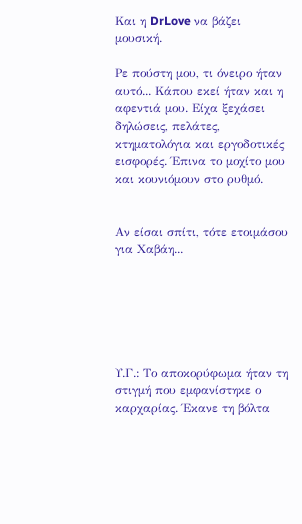Και η DrLove να βάζει μουσική.

Ρε πούστη μου, τι όνειρο ήταν αυτό... Κάπου εκεί ήταν και η αφεντιά μου. Είχα ξεχάσει δηλώσεις, πελάτες, κτηματολόγια και εργοδοτικές εισφορές. Έπινα το μοχίτο μου και κουνιόμουν στο ρυθμό.


Αν είσαι σπίτι, τότε ετοιμάσου για Χαβάη...






Υ.Γ.: Το αποκορύφωμα ήταν τη στιγμή που εμφανίστηκε ο καρχαρίας. Έκανε τη βόλτα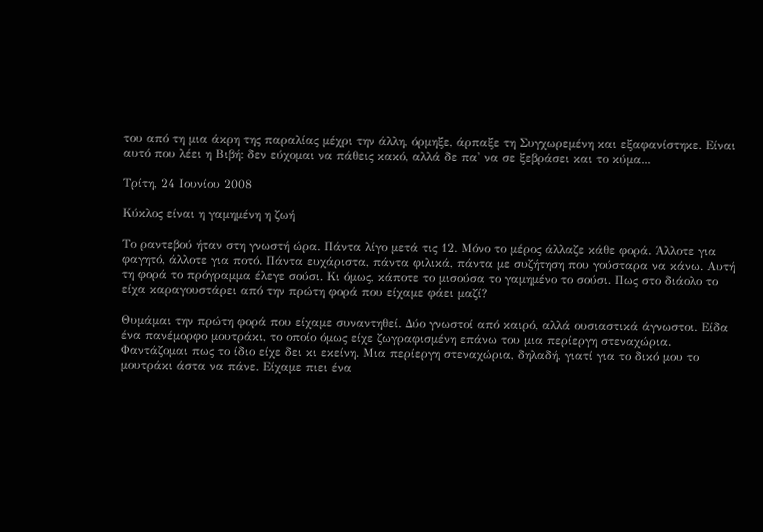του από τη μια άκρη της παραλίας μέχρι την άλλη, όρμηξε, άρπαξε τη Συγχωρεμένη και εξαφανίστηκε. Είναι αυτό που λέει η Βιβή: δεν εύχομαι να πάθεις κακό, αλλά δε πα' να σε ξεβράσει και το κύμα...

Τρίτη, 24 Ιουνίου 2008

Κύκλος είναι η γαμημένη η ζωή

Το ραντεβού ήταν στη γνωστή ώρα. Πάντα λίγο μετά τις 12. Μόνο το μέρος άλλαζε κάθε φορά. Άλλοτε για φαγητό, άλλοτε για ποτό. Πάντα ευχάριστα, πάντα φιλικά, πάντα με συζήτηση που γούσταρα να κάνω. Αυτή τη φορά το πρόγραμμα έλεγε σούσι. Κι όμως, κάποτε το μισούσα το γαμημένο το σούσι. Πως στο διάολο το είχα καραγουστάρει από την πρώτη φορά που είχαμε φάει μαζί?

Θυμάμαι την πρώτη φορά που είχαμε συναντηθεί. Δύο γνωστοί από καιρό, αλλά ουσιαστικά άγνωστοι. Είδα ένα πανέμορφο μουτράκι, το οποίο όμως είχε ζωγραφισμένη επάνω του μια περίεργη στεναχώρια. Φαντάζομαι πως το ίδιο είχε δει κι εκείνη. Μια περίεργη στεναχώρια, δηλαδή, γιατί για το δικό μου το μουτράκι άστα να πάνε. Είχαμε πιει ένα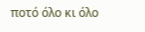ποτό όλο κι όλο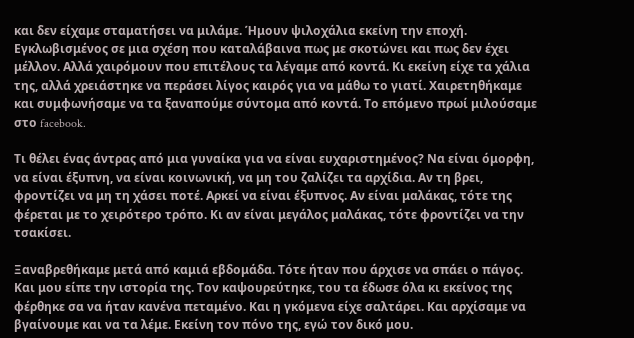και δεν είχαμε σταματήσει να μιλάμε. Ήμουν ψιλοχάλια εκείνη την εποχή. Εγκλωβισμένος σε μια σχέση που καταλάβαινα πως με σκοτώνει και πως δεν έχει μέλλον. Αλλά χαιρόμουν που επιτέλους τα λέγαμε από κοντά. Κι εκείνη είχε τα χάλια της, αλλά χρειάστηκε να περάσει λίγος καιρός για να μάθω το γιατί. Χαιρετηθήκαμε και συμφωνήσαμε να τα ξαναπούμε σύντομα από κοντά. Το επόμενο πρωί μιλούσαμε στο facebook.

Τι θέλει ένας άντρας από μια γυναίκα για να είναι ευχαριστημένος? Να είναι όμορφη, να είναι έξυπνη, να είναι κοινωνική, να μη του ζαλίζει τα αρχίδια. Αν τη βρει, φροντίζει να μη τη χάσει ποτέ. Αρκεί να είναι έξυπνος. Αν είναι μαλάκας, τότε της φέρεται με το χειρότερο τρόπο. Κι αν είναι μεγάλος μαλάκας, τότε φροντίζει να την τσακίσει.

Ξαναβρεθήκαμε μετά από καμιά εβδομάδα. Τότε ήταν που άρχισε να σπάει ο πάγος. Και μου είπε την ιστορία της. Τον καψουρεύτηκε, του τα έδωσε όλα κι εκείνος της φέρθηκε σα να ήταν κανένα πεταμένο. Και η γκόμενα είχε σαλτάρει. Και αρχίσαμε να βγαίνουμε και να τα λέμε. Εκείνη τον πόνο της, εγώ τον δικό μου.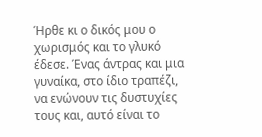Ήρθε κι ο δικός μου ο χωρισμός και το γλυκό έδεσε. Ένας άντρας και μια γυναίκα, στο ίδιο τραπέζι, να ενώνουν τις δυστυχίες τους και, αυτό είναι το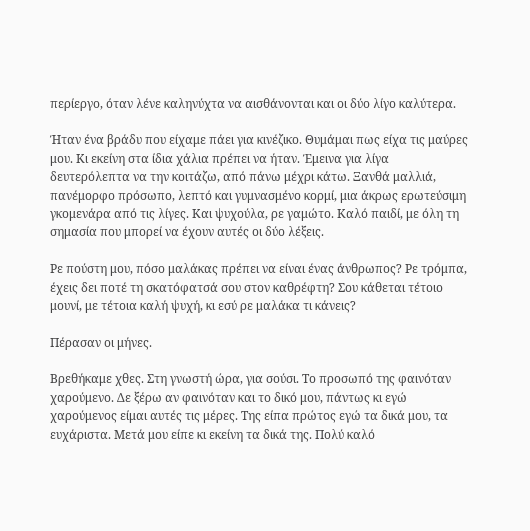περίεργο, όταν λένε καληνύχτα να αισθάνονται και οι δύο λίγο καλύτερα.

Ήταν ένα βράδυ που είχαμε πάει για κινέζικο. Θυμάμαι πως είχα τις μαύρες μου. Κι εκείνη στα ίδια χάλια πρέπει να ήταν. Έμεινα για λίγα δευτερόλεπτα να την κοιτάζω, από πάνω μέχρι κάτω. Ξανθά μαλλιά, πανέμορφο πρόσωπο, λεπτό και γυμνασμένο κορμί, μια άκρως ερωτεύσιμη γκομενάρα από τις λίγες. Και ψυχούλα, ρε γαμώτο. Καλό παιδί, με όλη τη σημασία που μπορεί να έχουν αυτές οι δύο λέξεις.

Ρε πούστη μου, πόσο μαλάκας πρέπει να είναι ένας άνθρωπος? Ρε τρόμπα, έχεις δει ποτέ τη σκατόφατσά σου στον καθρέφτη? Σου κάθεται τέτοιο μουνί, με τέτοια καλή ψυχή, κι εσύ ρε μαλάκα τι κάνεις?

Πέρασαν οι μήνες.

Βρεθήκαμε χθες. Στη γνωστή ώρα, για σούσι. Το προσωπό της φαινόταν χαρούμενο. Δε ξέρω αν φαινόταν και το δικό μου, πάντως κι εγώ χαρούμενος είμαι αυτές τις μέρες. Της είπα πρώτος εγώ τα δικά μου, τα ευχάριστα. Μετά μου είπε κι εκείνη τα δικά της. Πολύ καλό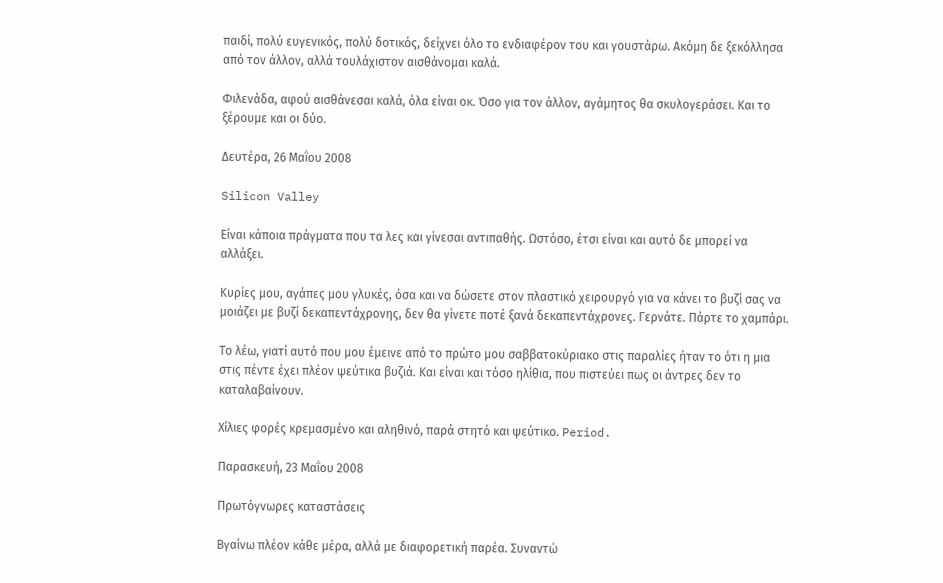παιδί, πολύ ευγενικός, πολύ δοτικός, δείχνει όλο το ενδιαφέρον του και γουστάρω. Ακόμη δε ξεκόλλησα από τον άλλον, αλλά τουλάχιστον αισθάνομαι καλά.

Φιλενάδα, αφού αισθάνεσαι καλά, όλα είναι οκ. Όσο για τον άλλον, αγάμητος θα σκυλογεράσει. Και το ξέρουμε και οι δύο.

Δευτέρα, 26 Μαΐου 2008

Silicon Valley

Είναι κάποια πράγματα που τα λες και γίνεσαι αντιπαθής. Ωστόσο, έτσι είναι και αυτό δε μπορεί να αλλάξει.

Κυρίες μου, αγάπες μου γλυκές, όσα και να δώσετε στον πλαστικό χειρουργό για να κάνει το βυζί σας να μοιάζει με βυζί δεκαπεντάχρονης, δεν θα γίνετε ποτέ ξανά δεκαπεντάχρονες. Γερνάτε. Πάρτε το χαμπάρι.

Το λέω, γιατί αυτό που μου έμεινε από το πρώτο μου σαββατοκύριακο στις παραλίες ήταν το ότι η μια στις πέντε έχει πλέον ψεύτικα βυζιά. Και είναι και τόσο ηλίθια, που πιστεύει πως οι άντρες δεν το καταλαβαίνουν.

Χίλιες φορές κρεμασμένο και αληθινό, παρά στητό και ψεύτικο. Period.

Παρασκευή, 23 Μαΐου 2008

Πρωτόγνωρες καταστάσεις

Βγαίνω πλέον κάθε μέρα, αλλά με διαφορετική παρέα. Συναντώ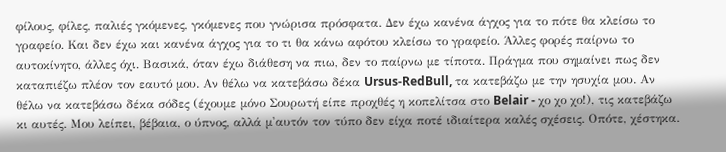φίλους, φίλες, παλιές γκόμενες, γκόμενες που γνώρισα πρόσφατα. Δεν έχω κανένα άγχος για το πότε θα κλείσω το γραφείο. Και δεν έχω και κανένα άγχος για το τι θα κάνω αφότου κλείσω το γραφείο. Άλλες φορές παίρνω το αυτοκίνητο, άλλες όχι. Βασικά, όταν έχω διάθεση να πιω, δεν το παίρνω με τίποτα. Πράγμα που σημαίνει πως δεν καταπιέζω πλέον τον εαυτό μου. Αν θέλω να κατεβάσω δέκα Ursus-RedBull, τα κατεβάζω με την ησυχία μου. Αν θέλω να κατεβάσω δέκα σόδες (έχουμε μόνο Σουρωτή είπε προχθές η κοπελίτσα στο Belair - χο χο χο!), τις κατεβάζω κι αυτές. Μου λείπει, βέβαια, ο ύπνος, αλλά μ'αυτόν τον τύπο δεν είχα ποτέ ιδιαίτερα καλές σχέσεις. Οπότε, χέστηκα.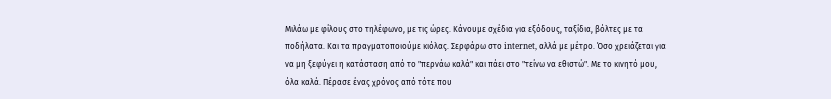Μιλάω με φίλους στο τηλέφωνο, με τις ώρες. Κάνουμε σχέδια για εξόδους, ταξίδια, βόλτες με τα ποδήλατα. Και τα πραγματοποιούμε κιόλας. Σερφάρω στο internet, αλλά με μέτρο. Όσο χρειάζεται για να μη ξεφύγει η κατάσταση από το "περνάω καλά" και πάει στο "τείνω να εθιστώ". Με το κινητό μου, όλα καλά. Πέρασε ένας χρόνος από τότε που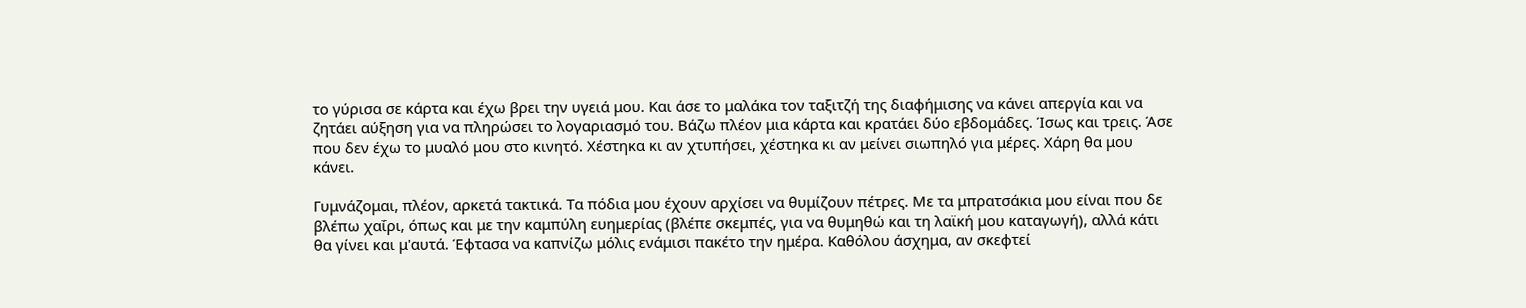το γύρισα σε κάρτα και έχω βρει την υγειά μου. Και άσε το μαλάκα τον ταξιτζή της διαφήμισης να κάνει απεργία και να ζητάει αύξηση για να πληρώσει το λογαριασμό του. Βάζω πλέον μια κάρτα και κρατάει δύο εβδομάδες. Ίσως και τρεις. Άσε που δεν έχω το μυαλό μου στο κινητό. Χέστηκα κι αν χτυπήσει, χέστηκα κι αν μείνει σιωπηλό για μέρες. Χάρη θα μου κάνει.

Γυμνάζομαι, πλέον, αρκετά τακτικά. Τα πόδια μου έχουν αρχίσει να θυμίζουν πέτρες. Με τα μπρατσάκια μου είναι που δε βλέπω χαΐρι, όπως και με την καμπύλη ευημερίας (βλέπε σκεμπές, για να θυμηθώ και τη λαϊκή μου καταγωγή), αλλά κάτι θα γίνει και μ'αυτά. Έφτασα να καπνίζω μόλις ενάμισι πακέτο την ημέρα. Καθόλου άσχημα, αν σκεφτεί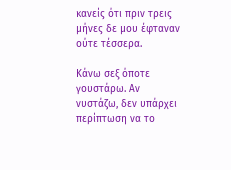κανείς ότι πριν τρεις μήνες δε μου έφταναν ούτε τέσσερα.

Κάνω σεξ όποτε γουστάρω. Αν νυστάζω, δεν υπάρχει περίπτωση να το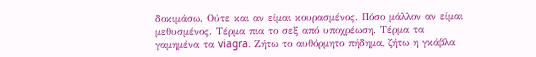δοκιμάσω. Ούτε και αν είμαι κουρασμένος. Πόσο μάλλον αν είμαι μεθυσμένος. Τέρμα πια το σεξ από υποχρέωση. Τέρμα τα γαμημένα τα viagra. Ζήτω το αυθόρμητο πήδημα, ζήτω η γκάβλα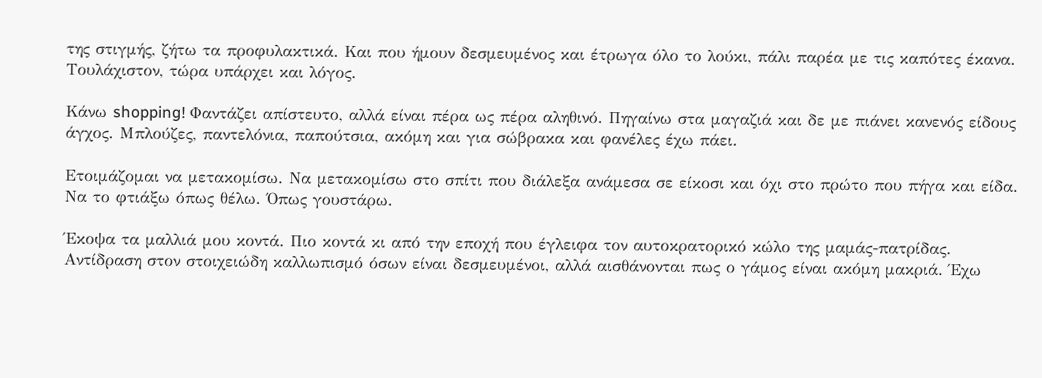της στιγμής, ζήτω τα προφυλακτικά. Και που ήμουν δεσμευμένος και έτρωγα όλο το λούκι, πάλι παρέα με τις καπότες έκανα. Τουλάχιστον, τώρα υπάρχει και λόγος.

Κάνω shopping! Φαντάζει απίστευτο, αλλά είναι πέρα ως πέρα αληθινό. Πηγαίνω στα μαγαζιά και δε με πιάνει κανενός είδους άγχος. Μπλούζες, παντελόνια, παπούτσια, ακόμη και για σώβρακα και φανέλες έχω πάει.

Ετοιμάζομαι να μετακομίσω. Να μετακομίσω στο σπίτι που διάλεξα ανάμεσα σε είκοσι και όχι στο πρώτο που πήγα και είδα. Να το φτιάξω όπως θέλω. Όπως γουστάρω.

Έκοψα τα μαλλιά μου κοντά. Πιο κοντά κι από την εποχή που έγλειφα τον αυτοκρατορικό κώλο της μαμάς-πατρίδας. Αντίδραση στον στοιχειώδη καλλωπισμό όσων είναι δεσμευμένοι, αλλά αισθάνονται πως ο γάμος είναι ακόμη μακριά. Έχω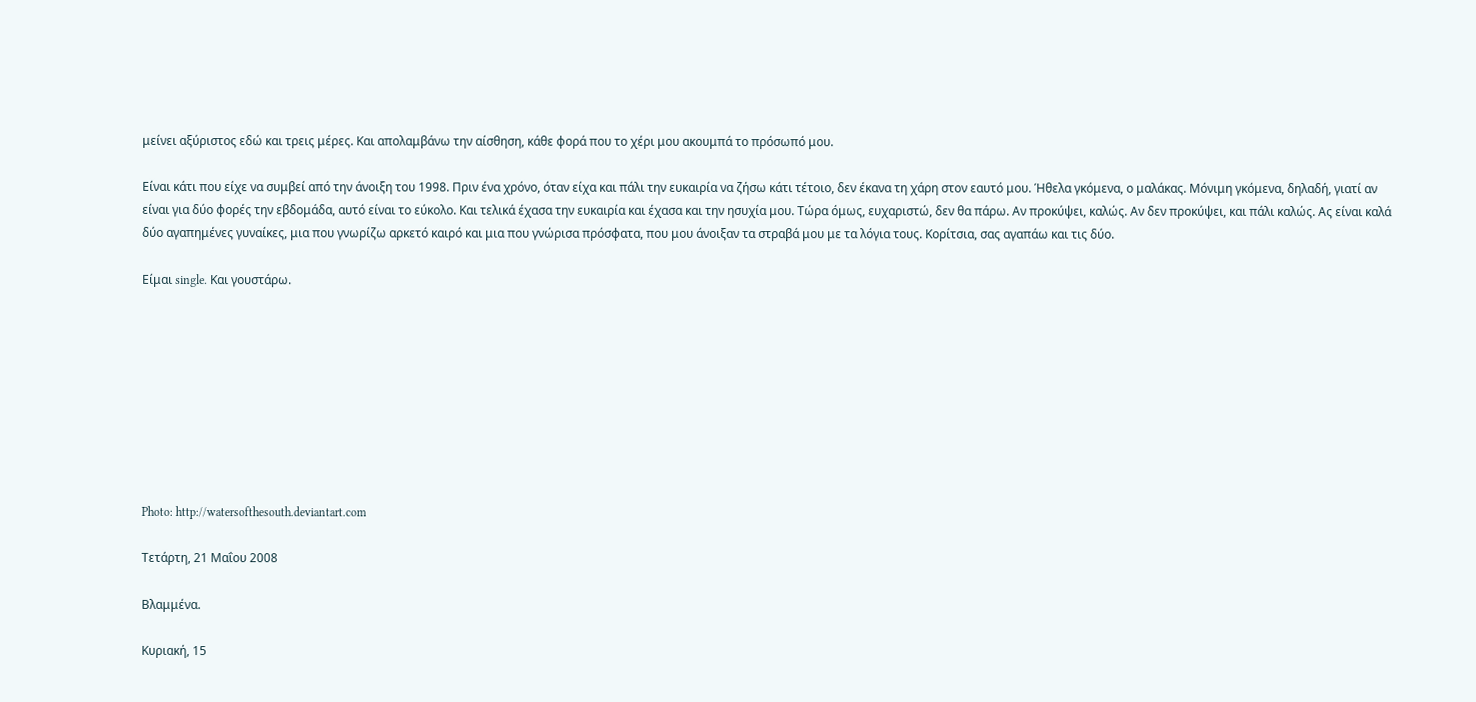μείνει αξύριστος εδώ και τρεις μέρες. Και απολαμβάνω την αίσθηση, κάθε φορά που το χέρι μου ακουμπά το πρόσωπό μου.

Είναι κάτι που είχε να συμβεί από την άνοιξη του 1998. Πριν ένα χρόνο, όταν είχα και πάλι την ευκαιρία να ζήσω κάτι τέτοιο, δεν έκανα τη χάρη στον εαυτό μου. Ήθελα γκόμενα, ο μαλάκας. Μόνιμη γκόμενα, δηλαδή, γιατί αν είναι για δύο φορές την εβδομάδα, αυτό είναι το εύκολο. Και τελικά έχασα την ευκαιρία και έχασα και την ησυχία μου. Τώρα όμως, ευχαριστώ, δεν θα πάρω. Αν προκύψει, καλώς. Αν δεν προκύψει, και πάλι καλώς. Ας είναι καλά δύο αγαπημένες γυναίκες, μια που γνωρίζω αρκετό καιρό και μια που γνώρισα πρόσφατα, που μου άνοιξαν τα στραβά μου με τα λόγια τους. Κορίτσια, σας αγαπάω και τις δύο.

Είμαι single. Και γουστάρω.









Photo: http://watersofthesouth.deviantart.com

Τετάρτη, 21 Μαΐου 2008

Βλαμμένα.

Κυριακή, 15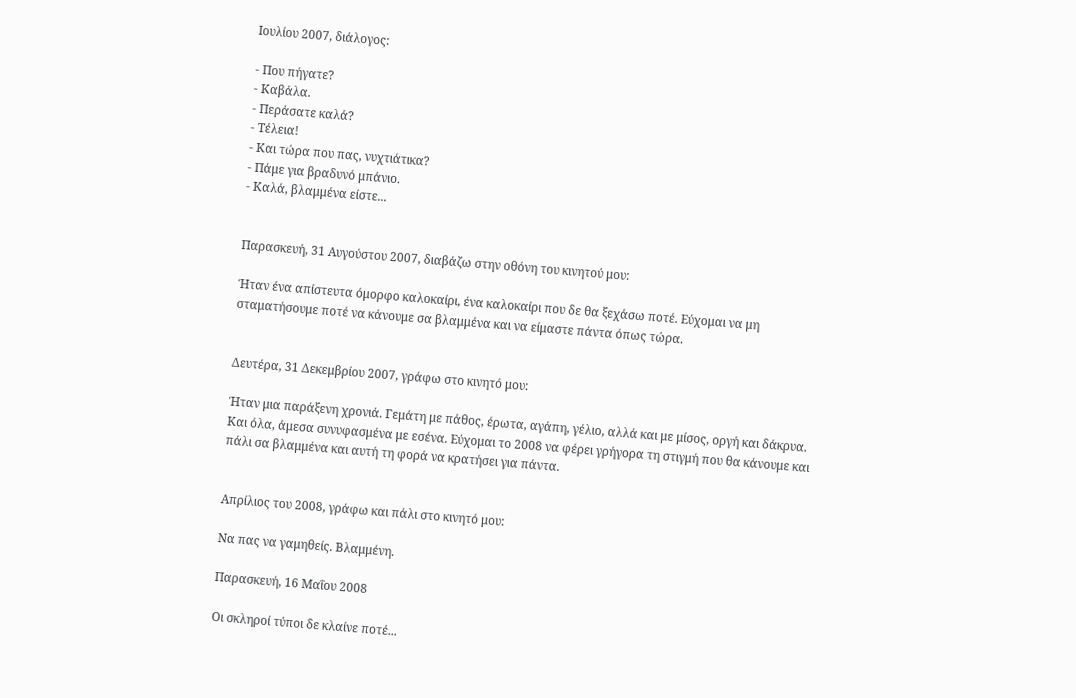Ιουλίου 2007, διάλογος:

- Που πήγατε?
- Καβάλα.
- Περάσατε καλά?
- Τέλεια!
- Και τώρα που πας, νυχτιάτικα?
- Πάμε για βραδυνό μπάνιο.
- Καλά, βλαμμένα είστε...


Παρασκευή, 31 Αυγούστου 2007, διαβάζω στην οθόνη του κινητού μου:

Ήταν ένα απίστευτα όμορφο καλοκαίρι, ένα καλοκαίρι που δε θα ξεχάσω ποτέ. Εύχομαι να μη σταματήσουμε ποτέ να κάνουμε σα βλαμμένα και να είμαστε πάντα όπως τώρα.


Δευτέρα, 31 Δεκεμβρίου 2007, γράφω στο κινητό μου:

Ήταν μια παράξενη χρονιά. Γεμάτη με πάθος, έρωτα, αγάπη, γέλιο, αλλά και με μίσος, οργή και δάκρυα. Και όλα, άμεσα συνυφασμένα με εσένα. Εύχομαι το 2008 να φέρει γρήγορα τη στιγμή που θα κάνουμε και πάλι σα βλαμμένα και αυτή τη φορά να κρατήσει για πάντα.


Απρίλιος του 2008, γράφω και πάλι στο κινητό μου:

Να πας να γαμηθείς. Βλαμμένη.

Παρασκευή, 16 Μαΐου 2008

Οι σκληροί τύποι δε κλαίνε ποτέ...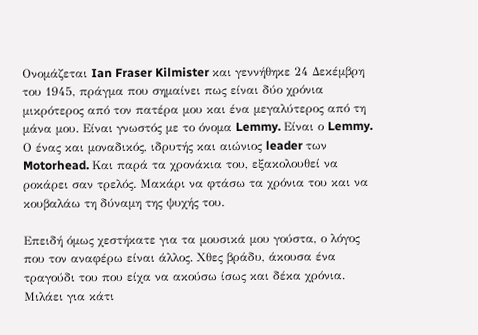Ονομάζεται Ian Fraser Kilmister και γεννήθηκε 24 Δεκέμβρη του 1945, πράγμα που σημαίνει πως είναι δύο χρόνια μικρότερος από τον πατέρα μου και ένα μεγαλύτερος από τη μάνα μου. Είναι γνωστός με το όνομα Lemmy. Είναι ο Lemmy. Ο ένας και μοναδικός, ιδρυτής και αιώνιος leader των Motorhead. Και παρά τα χρονάκια του, εξακολουθεί να ροκάρει σαν τρελός. Μακάρι να φτάσω τα χρόνια του και να κουβαλάω τη δύναμη της ψυχής του.

Επειδή όμως χεστήκατε για τα μουσικά μου γούστα, ο λόγος που τον αναφέρω είναι άλλος. Χθες βράδυ, άκουσα ένα τραγούδι του που είχα να ακούσω ίσως και δέκα χρόνια. Μιλάει για κάτι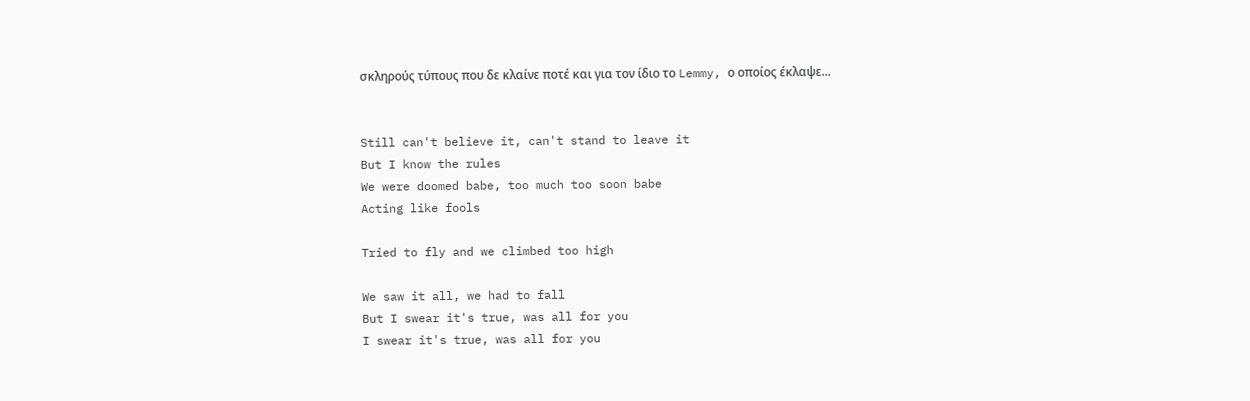σκληρούς τύπους που δε κλαίνε ποτέ και για τον ίδιο το Lemmy, ο οποίος έκλαψε...


Still can't believe it, can't stand to leave it
But I know the rules
We were doomed babe, too much too soon babe
Acting like fools

Tried to fly and we climbed too high

We saw it all, we had to fall
But I swear it's true, was all for you
I swear it's true, was all for you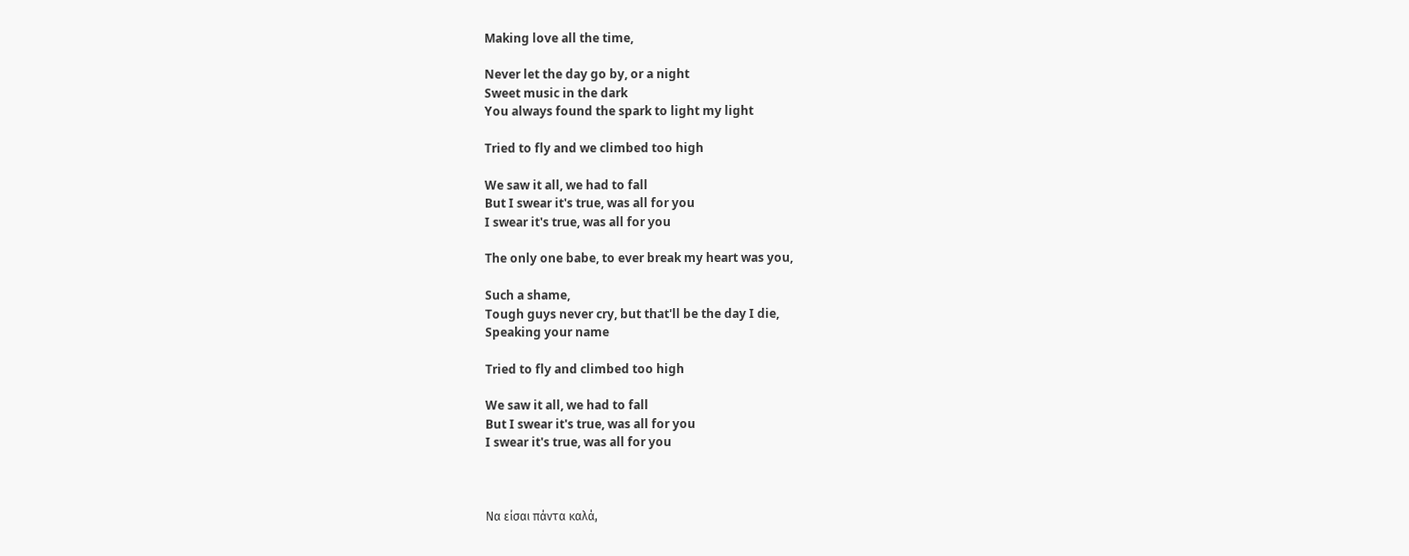Making love all the time,

Never let the day go by, or a night
Sweet music in the dark
You always found the spark to light my light

Tried to fly and we climbed too high

We saw it all, we had to fall
But I swear it's true, was all for you
I swear it's true, was all for you

The only one babe, to ever break my heart was you,

Such a shame,
Tough guys never cry, but that'll be the day I die,
Speaking your name

Tried to fly and climbed too high

We saw it all, we had to fall
But I swear it's true, was all for you
I swear it's true, was all for you



Να είσαι πάντα καλά,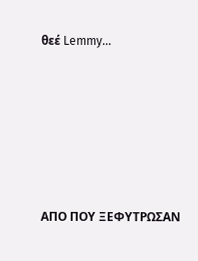θεέ Lemmy...







ΑΠΟ ΠΟΥ ΞΕΦΥΤΡΩΣΑΝ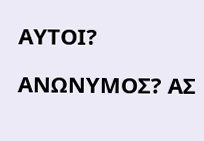ΑΥΤΟΙ?

ΑΝΩΝΥΜΟΣ? ΑΣ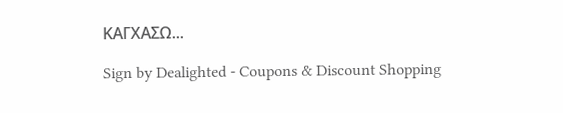ΚΑΓΧΑΣΩ...

Sign by Dealighted - Coupons & Discount Shopping